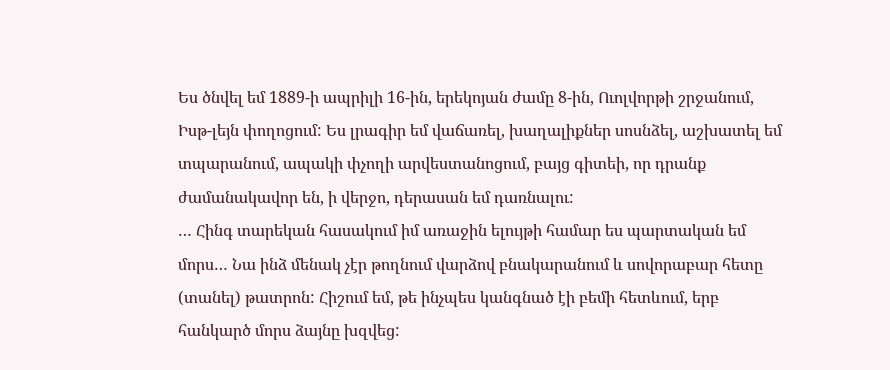Ես ծնվել եմ 1889-ի ապրիլի 16-ին, երեկոյան ժամը 8-ին, Ուոլվորթի շրջանում, Իսթ-լեյն փողոցում: Ես լրագիր եմ վաճառել, խաղալիքներ սոսնձել, աշխատել եմ տպարանում, ապակի փչողի արվեստանոցում, բայց գիտեի, որ դրանք ժամանակավոր են, ի վերջո, դերասան եմ դառնալու:
… Հինգ տարեկան հասակում իմ առաջին ելույթի համար ես պարտական եմ մորս… Նա ինձ մենակ չէր թողնում վարձով բնակարանում և սովորաբար հետը (տանել) թատրոն: Հիշում եմ, թե ինչպես կանգնած էի բեմի հետևում, երբ հանկարծ մորս ձայնը խզվեց: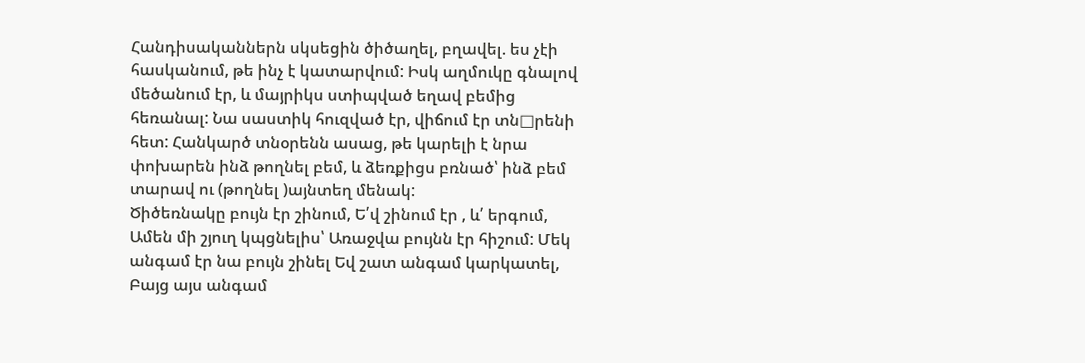Հանդիսականներն սկսեցին ծիծաղել, բղավել. ես չէի հասկանում, թե ինչ է կատարվում: Իսկ աղմուկը գնալով մեծանում էր, և մայրիկս ստիպված եղավ բեմից հեռանալ: Նա սաստիկ հուզված էր, վիճում էր տն□րենի հետ: Հանկարծ տնօրենն ասաց, թե կարելի է նրա փոխարեն ինձ թողնել բեմ, և ձեռքիցս բռնած՝ ինձ բեմ տարավ ու (թողնել )այնտեղ մենակ:
Ծիծեռնակը բույն էր շինում, Ե՛վ շինում էր , և՛ երգում, Ամեն մի շյուղ կպցնելիս՝ Առաջվա բույնն էր հիշում: Մեկ անգամ էր նա բույն շինել Եվ շատ անգամ կարկատել, Բայց այս անգամ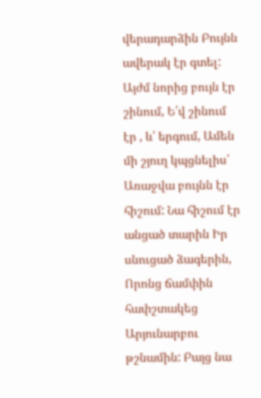վերադարձին Բույնն ավերակ էր գտել: Այժմ նորից բույն էր շինում, Ե՛վ շինում էր , և՛ երգում, Ամեն մի շյուղ կպցնելիս՝ Առաջվա բույնն էր հիշում: Նա հիշում էր անցած տարին Իր սնուցած ձագերին, Որոնց ճամփին հափշտակեց Արյունարբու թշնամին: Բայց նա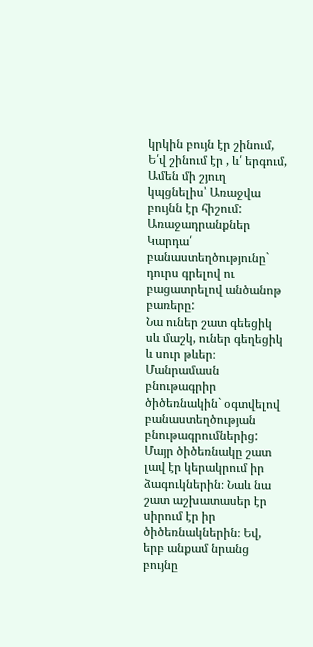կրկին բույն էր շինում, Ե՛վ շինում էր , և՛ երգում, Ամեն մի շյուղ կպցնելիս՝ Առաջվա բույնն էր հիշում:
Առաջադրանքներ
Կարդա՛ բանաստեղծությունը` դուրս գրելով ու բացատրելով անծանոթ բառերը:
Նա ուներ շատ գեեցիկ սև մաշկ, ուներ գեղեցիկ և սուր թևեր։
Մանրամասն բնութագրիր ծիծեռնակին` օգտվելով բանաստեղծության բնութագրումներից:
Մայր ծիծեռնակը շատ լավ էր կերակրում իր ձագուկներին։ Նաև նա շատ աշխատասեր էր սիրում էր իր ծիծեռնակներին։ Եվ, երբ անքամ նրանց բույնը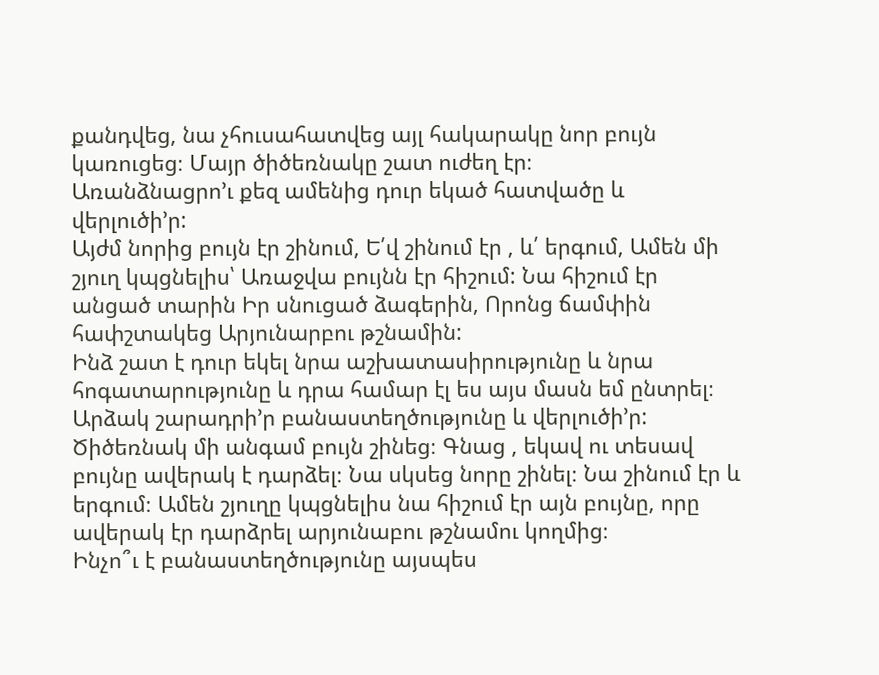քանդվեց, նա չհուսահատվեց այլ հակարակը նոր բույն կառուցեց։ Մայր ծիծեռնակը շատ ուժեղ էր։
Առանձնացրո’ւ քեզ ամենից դուր եկած հատվածը և վերլուծի’ր:
Այժմ նորից բույն էր շինում, Ե՛վ շինում էր , և՛ երգում, Ամեն մի շյուղ կպցնելիս՝ Առաջվա բույնն էր հիշում: Նա հիշում էր անցած տարին Իր սնուցած ձագերին, Որոնց ճամփին հափշտակեց Արյունարբու թշնամին:
Ինձ շատ է դուր եկել նրա աշխատասիրությունը և նրա հոգատարությունը և դրա համար էլ ես այս մասն եմ ընտրել։
Արձակ շարադրի’ր բանաստեղծությունը և վերլուծի’ր:
Ծիծեռնակ մի անգամ բույն շինեց։ Գնաց , եկավ ու տեսավ բույնը ավերակ է դարձել։ Նա սկսեց նորը շինել։ Նա շինում էր և երգում։ Ամեն շյուղը կպցնելիս նա հիշում էր այն բույնը, որը ավերակ էր դարձրել արյունաբու թշնամու կողմից։
Ինչո՞ւ է բանաստեղծությունը այսպես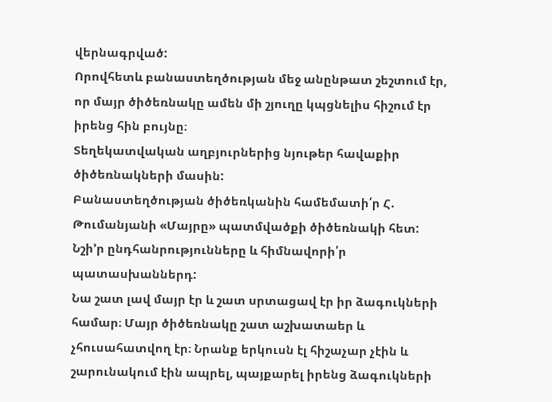վերնագրված:
Որովհետև բանաստեղծության մեջ անընթատ շեշտում էր, որ մայր ծիծեռնակը ամեն մի շյուղը կպցնելիս հիշում էր իրենց հին բույնը։
Տեղեկատվական աղբյուրներից նյութեր հավաքիր ծիծեռնակների մասին:
Բանաստեղծության ծիծեռկանին համեմատի՛ր Հ. Թումանյանի «Մայրը» պատմվածքի ծիծեռնակի հետ: Նշի’ր ընդհանրությունները և հիմնավորի՛ր պատասխաններդ:
Նա շատ լավ մայր էր և շատ սրտացավ էր իր ձագուկների համար։ Մայր ծիծեռնակը շատ աշխատաեր և չհուսահատվող էր։ Նրանք երկուսն էլ հիշաչար չէին և շարունակում էին ապրել, պայքարել իրենց ձագուկների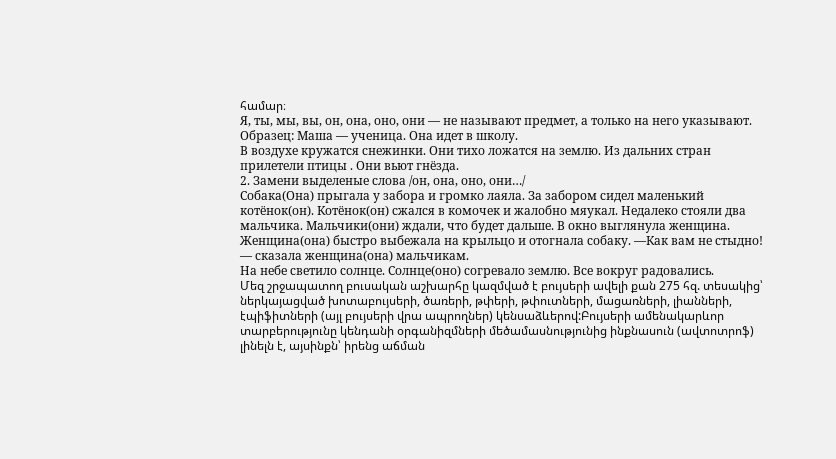համար։
Я, ты, мы, вы, он, она, оно, они — не называют предмет, а только на него указывают.
Образец: Маша — ученица. Она идет в школу.
В воздухе кружатся снежинки. Они тихо ложатся на землю. Из дальних стран прилетели птицы . Они вьют гнёзда.
2. Замени выделеные слова /он, она, оно, они…/
Собака(Она) прыгала у забора и громко лаяла. За забором сидел маленький котёнок(он). Котёнок(он) сжался в комочек и жалобно мяукал. Недалеко стояли два мальчика. Мальчики(они) ждали, что будет дальше. В окно выглянула женщина. Женщина(она) быстро выбежала на крыльцо и отогнала собаку. —Как вам не стыдно! — сказала женщина(она) мальчикам.
На небе светило солнце. Солнце(оно) согревало землю. Все вокруг радовались.
Մեզ շրջապատող բուսական աշխարհը կազմված է բույսերի ավելի քան 275 հզ. տեսակից՝ ներկայացված խոտաբույսերի, ծառերի, թփերի, թփուտների, մացառների, լիանների, էպիֆիտների (այլ բույսերի վրա ապրողներ) կենսաձևերով:Բույսերի ամենակարևոր տարբերությունը կենդանի օրգանիզմների մեծամասնությունից ինքնասուն (ավտոտրոֆ) լինելն է, այսինքն՝ իրենց աճման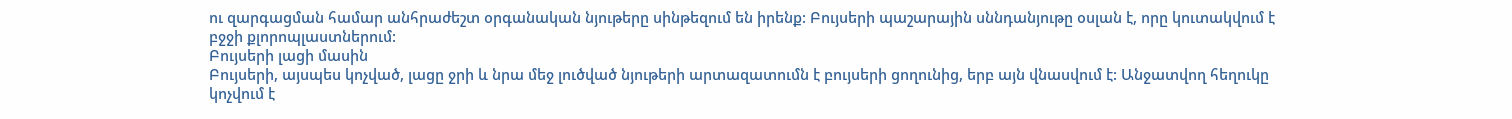ու զարգացման համար անհրաժեշտ օրգանական նյութերը սինթեզում են իրենք: Բույսերի պաշարային սննդանյութը օսլան է, որը կուտակվում է բջջի քլորոպլաստներում:
Բույսերի լացի մասին
Բույսերի, այսպես կոչված, լացը ջրի և նրա մեջ լուծված նյութերի արտազատումն է բույսերի ցողունից, երբ այն վնասվում է: Անջատվող հեղուկը կոչվում է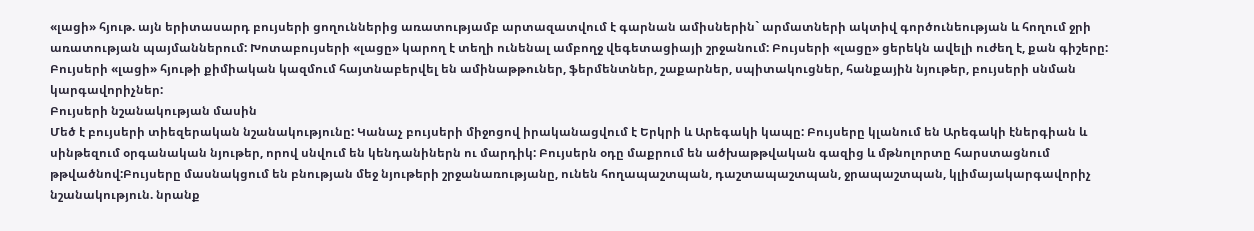«լացի» հյութ. այն երիտասարդ բույսերի ցողուններից առատությամբ արտազատվում է գարնան ամիսներին` արմատների ակտիվ գործունեության և հողում ջրի առատության պայմաններում: Խոտաբույսերի «լացը» կարող է տեղի ունենալ ամբողջ վեգետացիայի շրջանում: Բույսերի «լացը» ցերեկն ավելի ուժեղ է, քան գիշերը: Բույսերի «լացի» հյութի քիմիական կազմում հայտնաբերվել են ամինաթթուներ, ֆերմենտներ, շաքարներ, սպիտակուցներ, հանքային նյութեր, բույսերի սնման կարգավորիչներ:
Բույսերի նշանակության մասին
Մեծ է բույսերի տիեզերական նշանակությունը: Կանաչ բույսերի միջոցով իրականացվում է Երկրի և Արեգակի կապը: Բույսերը կլանում են Արեգակի էներգիան և սինթեզում օրգանական նյութեր, որով սնվում են կենդանիներն ու մարդիկ: Բույսերն օդը մաքրում են ածխաթթվական գազից և մթնոլորտը հարստացնում թթվածնով:Բույսերը մասնակցում են բնության մեջ նյութերի շրջանառությանը, ունեն հողապաշտպան, դաշտապաշտպան, ջրապաշտպան, կլիմայակարգավորիչ նշանակություն. նրանք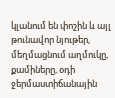կլանում են փոշին և այլ թունավոր նյութեր, մեղմացնում աղմուկը, քամիները, օդի ջերմաստիճանային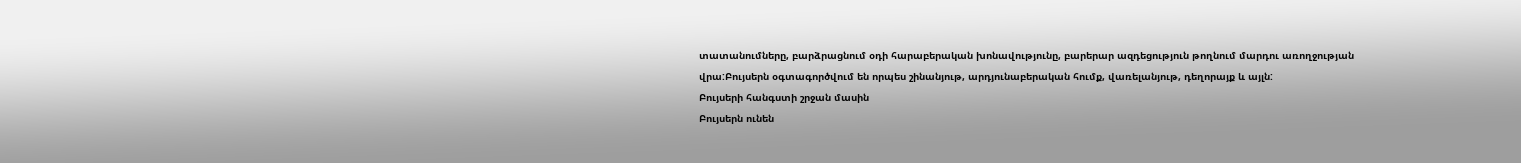տատանումները, բարձրացնում օդի հարաբերական խոնավությունը, բարերար ազդեցություն թողնում մարդու առողջության վրա:Բույսերն օգտագործվում են որպես շինանյութ, արդյունաբերական հումք, վառելանյութ, դեղորայք և այլն:
Բույսերի հանգստի շրջան մասին
Բույսերն ունեն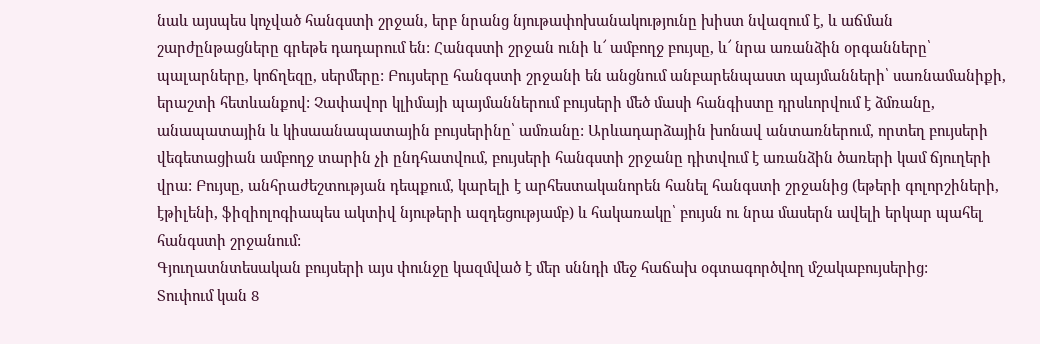նաև այսպես կոչված հանգստի շրջան, երբ նրանց նյութափոխանակությունը խիստ նվազում է, և աճման շարժընթացները գրեթե դադարում են: Հանգստի շրջան ունի և՜ ամբողջ բույսը, և՜ նրա առանձին օրգանները՝ պալարները, կոճղեզը, սերմերը: Բույսերը հանգստի շրջանի են անցնում անբարենպաստ պայմանների՝ սառնամանիքի, երաշտի հետևանքով: Չափավոր կլիմայի պայմաններում բույսերի մեծ մասի հանգիստը դրսևորվում է ձմռանը, անապատային և կիսաանապատային բույսերինը՝ ամռանը: Արևադարձային խոնավ անտառներում, որտեղ բույսերի վեգետացիան ամբողջ տարին չի ընդհատվում, բույսերի հանգստի շրջանը դիտվում է առանձին ծառերի կամ ճյուղերի վրա: Բույսը, անհրաժեշտության դեպքում, կարելի է արհեստականորեն հանել հանգստի շրջանից (եթերի գոլորշիների, էթիլենի, ֆիզիոլոգիապես ակտիվ նյութերի ազդեցությամբ) և հակառակը՝ բույսն ու նրա մասերն ավելի երկար պահել հանգստի շրջանում:
Գյուղատնտեսական բույսերի այս փունջը կազմված է մեր սննդի մեջ հաճախ օգտագործվող մշակաբույսերից:
Տուփում կան 8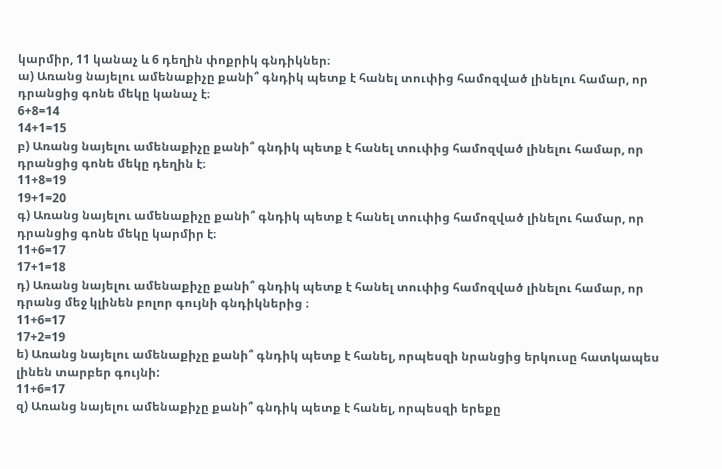կարմիր, 11 կանաչ և 6 դեղին փոքրիկ գնդիկներ։
ա) Առանց նայելու ամենաքիչը քանի՞ գնդիկ պետք է հանել տուփից համոզված լինելու համար, որ դրանցից գոնե մեկը կանաչ է։
6+8=14
14+1=15
բ) Առանց նայելու ամենաքիչը քանի՞ գնդիկ պետք է հանել տուփից համոզված լինելու համար, որ դրանցից գոնե մեկը դեղին է։
11+8=19
19+1=20
գ) Առանց նայելու ամենաքիչը քանի՞ գնդիկ պետք է հանել տուփից համոզված լինելու համար, որ դրանցից գոնե մեկը կարմիր է։
11+6=17
17+1=18
դ) Առանց նայելու ամենաքիչը քանի՞ գնդիկ պետք է հանել տուփից համոզված լինելու համար, որ դրանց մեջ կլինեն բոլոր գույնի գնդիկներից ։
11+6=17
17+2=19
ե) Առանց նայելու ամենաքիչը քանի՞ գնդիկ պետք է հանել, որպեսզի նրանցից երկուսը հատկապես լինեն տարբեր գույնի:
11+6=17
զ) Առանց նայելու ամենաքիչը քանի՞ գնդիկ պետք է հանել, որպեսզի երեքը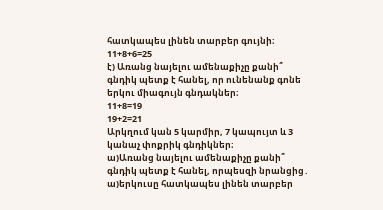հատկապես լինեն տարբեր գույնի։
11+8+6=25
է) Առանց նայելու ամենաքիչը քանի՞ գնդիկ պետք է հանել, որ ունենանք գոնե երկու միագույն գնդակներ։
11+8=19
19+2=21
Արկղում կան 5 կարմիր, 7 կապույտ և 3 կանաչ փոքրիկ գնդիկներ։
ա)Առանց նայելու ամենաքիչը քանի՞ գնդիկ պետք է հանել, որպեսզի նրանցից․
ա)երկուսը հատկապես լինեն տարբեր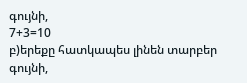գույնի,
7+3=10
բ)երեքը հատկապես լինեն տարբեր գույնի,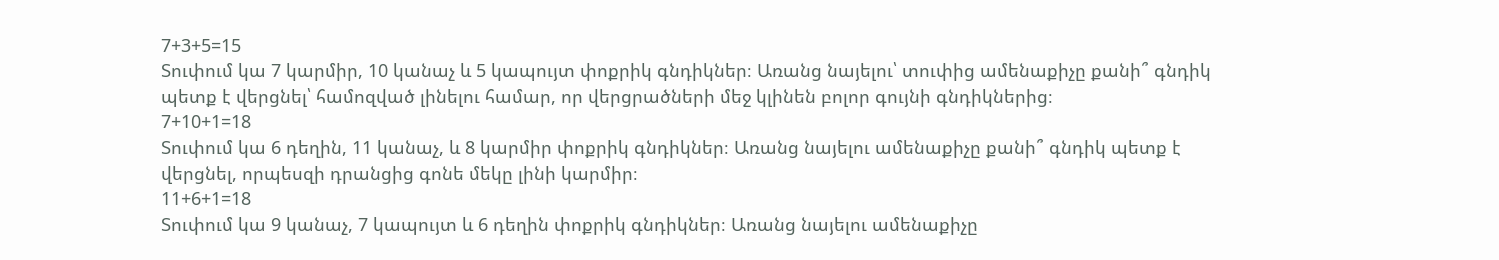7+3+5=15
Տուփում կա 7 կարմիր, 10 կանաչ և 5 կապույտ փոքրիկ գնդիկներ։ Առանց նայելու՝ տուփից ամենաքիչը քանի՞ գնդիկ պետք է վերցնել՝ համոզված լինելու համար, որ վերցրածների մեջ կլինեն բոլոր գույնի գնդիկներից։
7+10+1=18
Տուփում կա 6 դեղին, 11 կանաչ, և 8 կարմիր փոքրիկ գնդիկներ։ Առանց նայելու ամենաքիչը քանի՞ գնդիկ պետք է վերցնել, որպեսզի դրանցից գոնե մեկը լինի կարմիր։
11+6+1=18
Տուփում կա 9 կանաչ, 7 կապույտ և 6 դեղին փոքրիկ գնդիկներ։ Առանց նայելու ամենաքիչը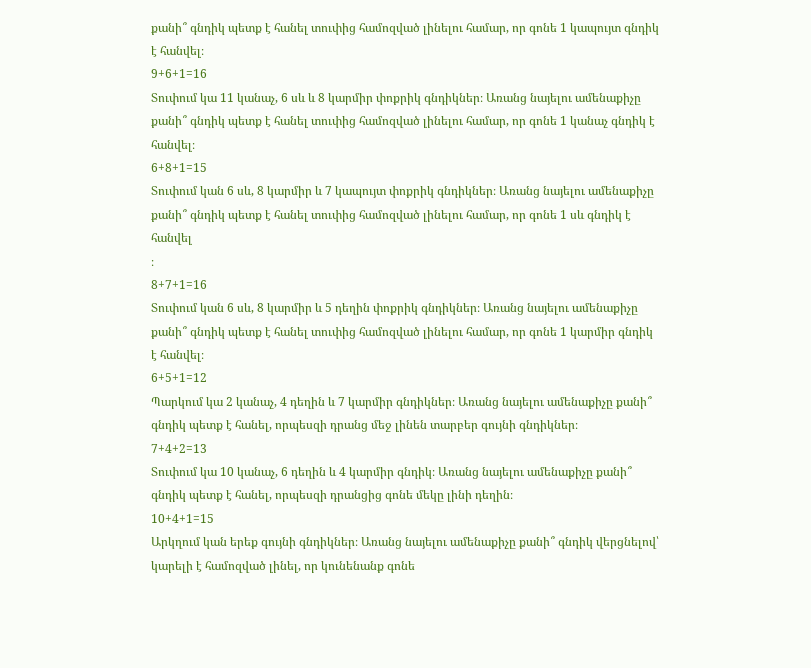քանի՞ գնդիկ պետք է հանել տուփից համոզված լինելու համար, որ գոնե 1 կապույտ գնդիկ է հանվել։
9+6+1=16
Տուփում կա 11 կանաչ, 6 սև և 8 կարմիր փոքրիկ գնդիկներ։ Առանց նայելու ամենաքիչը քանի՞ գնդիկ պետք է հանել տուփից համոզված լինելու համար, որ գոնե 1 կանաչ գնդիկ է հանվել։
6+8+1=15
Տուփում կան 6 սև, 8 կարմիր և 7 կապույտ փոքրիկ գնդիկներ։ Առանց նայելու ամենաքիչը քանի՞ գնդիկ պետք է հանել տուփից համոզված լինելու համար, որ գոնե 1 սև գնդիկ է հանվել
։
8+7+1=16
Տուփում կան 6 սև, 8 կարմիր և 5 դեղին փոքրիկ գնդիկներ։ Առանց նայելու ամենաքիչը քանի՞ գնդիկ պետք է հանել տուփից համոզված լինելու համար, որ գոնե 1 կարմիր գնդիկ է հանվել։
6+5+1=12
Պարկում կա 2 կանաչ, 4 դեղին և 7 կարմիր գնդիկներ։ Առանց նայելու ամենաքիչը քանի՞ գնդիկ պետք է հանել, որպեսզի դրանց մեջ լինեն տարբեր գույնի գնդիկներ։
7+4+2=13
Տուփում կա 10 կանաչ, 6 դեղին և 4 կարմիր գնդիկ։ Առանց նայելու ամենաքիչը քանի՞ գնդիկ պետք է հանել, որպեսզի դրանցից գոնե մեկը լինի դեղին։
10+4+1=15
Արկղում կան երեք գույնի գնդիկներ։ Առանց նայելու ամենաքիչը քանի՞ գնդիկ վերցնելով՝ կարելի է համոզված լինել, որ կունենանք գոնե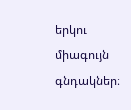երկու միագույն գնդակներ։